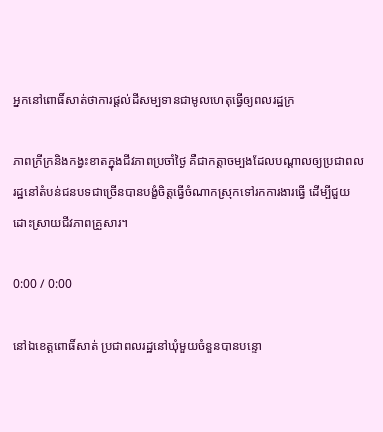អ្នកនៅពោធិ៍សាត់ថាការផ្ដល់ដីសម្បទានជាមូលហេតុធ្វើឲ្យពលរដ្ឋក្រ

ភាពក្រីក្រនិងកង្វះខាតក្នុងជីវភាពប្រចាំថ្ងៃ គឺជាកត្តាចម្បងដែលបណ្ដាលឲ្យប្រជាពលរដ្ឋនៅតំបន់ជនបទជាច្រើនបានបង្ខំចិត្តធ្វើចំណាកស្រុកទៅរកការងារធ្វើ ដើម្បីជួយដោះស្រាយជីវភាពគ្រួសារ។

0:00 / 0:00

នៅឯខេត្តពោធិ៍សាត់ ប្រជាពលរដ្ឋនៅឃុំមួយចំនួនបានបន្ទោ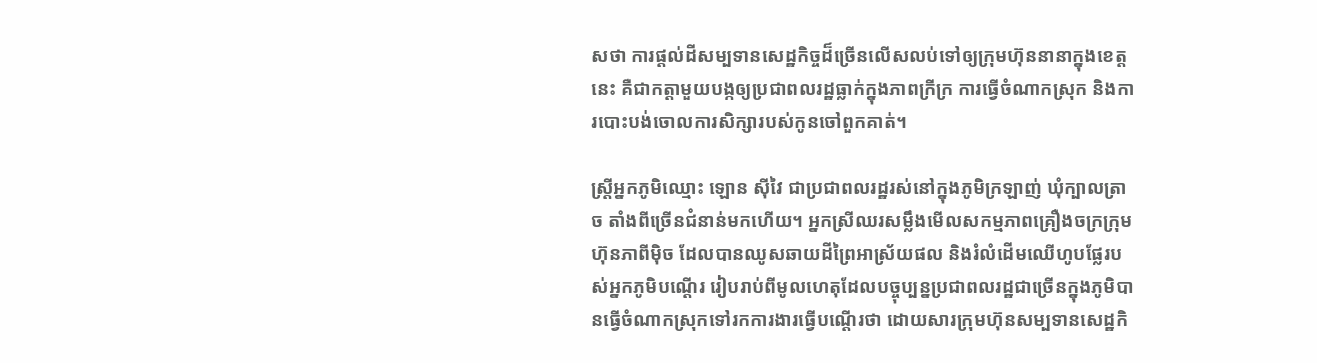សថា ការផ្ដល់ដីសម្បទានសេដ្ឋកិច្ចដ៏ច្រើនលើសលប់ទៅឲ្យក្រុមហ៊ុននានាក្នុងខេត្តនេះ គឺជាកត្តាមួយបង្កឲ្យប្រជាពលរដ្ឋធ្លាក់ក្នុងភាពក្រីក្រ ការធ្វើចំណាកស្រុក និងការបោះបង់ចោលការសិក្សារបស់កូនចៅពួកគាត់។

ស្ត្រីអ្នកភូមិឈ្មោះ ឡោន ស៊ីវៃ ជាប្រជាពលរដ្ឋរស់នៅក្នុងភូមិក្រឡាញ់ ឃុំក្បាលត្រាច តាំងពីច្រើនជំនាន់មកហើយ។ អ្នកស្រីឈរសម្លឹងមើលសកម្មភាពគ្រឿងចក្រក្រុមហ៊ុនភាពីម៉ិច ដែលបានឈូសឆាយដីព្រៃអាស្រ័យផល និងរំលំដើមឈើហូបផ្លែរបស់អ្នកភូមិបណ្ដើរ រៀបរាប់ពីមូលហេតុដែលបច្ចុប្បន្នប្រជាពលរដ្ឋជាច្រើនក្នុងភូមិបានធ្វើចំណាកស្រុកទៅរកការងារធ្វើបណ្ដើរថា ដោយសារក្រុមហ៊ុនសម្បទានសេដ្ឋកិ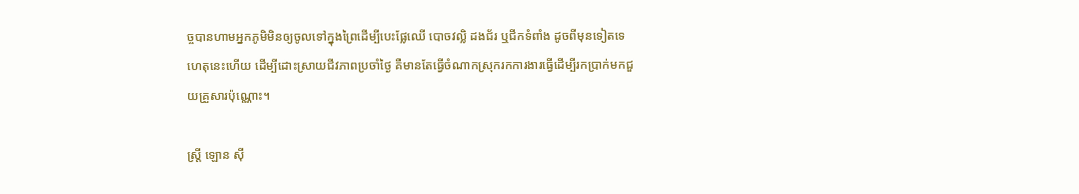ច្ចបានហាមអ្នកភូមិមិនឲ្យចូលទៅក្នុងព្រៃដើម្បីបេះផ្លែឈើ បោចវល្លិ ដងជ័រ ឬជីកទំពាំង ដូចពីមុនទៀតទេ ហេតុនេះហើយ ដើម្បីដោះស្រាយជីវភាពប្រចាំថ្ងៃ គឺមានតែធ្វើចំណាកស្រុករកការងារធ្វើដើម្បីរកប្រាក់មកជួយគ្រួសារប៉ុណ្ណោះ។

ស្ត្រី ឡោន ស៊ី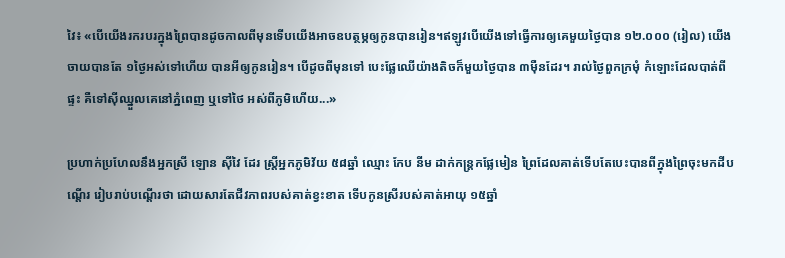វៃ៖ «បើយើងរករបរក្នុងព្រៃបានដូចកាលពីមុនទើបយើងអាចឧបត្ថម្ភឲ្យកូនបានរៀន។ឥឡូវបើយើងទៅធ្វើការឲ្យគេមួយថ្ងៃបាន ១២.០០០ (រៀល) យើងចាយបានតែ ១ថ្ងៃអស់ទៅហើយ បានអីឲ្យកូនរៀន។ បើដូចពីមុនទៅ បេះផ្លែឈើយ៉ាងតិចក៏មួយថ្ងៃបាន ៣ម៉ឺនដែរ។ រាល់ថ្ងៃពួកក្រមុំ កំឡោះដែលបាត់ពីផ្ទះ គឺទៅស៊ីឈ្នួលគេនៅភ្នំពេញ ឬទៅថៃ អស់ពីភូមិហើយ...»

ប្រហាក់ប្រហែលនឹងអ្នកស្រី ឡោន ស៊ីវៃ ដែរ ស្ត្រីអ្នកភូមិវ័យ ៥៨ឆ្នាំ ឈ្មោះ កែប នីម ដាក់កន្ត្រកផ្លែមៀន ព្រៃដែលគាត់ទើបតែបេះបានពីក្នុងព្រៃចុះមកដីបណ្ដើរ រៀបរាប់បណ្ដើរថា ដោយសារតែជីវភាពរបស់គាត់ខ្វះខាត ទើបកូនស្រីរបស់គាត់អាយុ ១៥ឆ្នាំ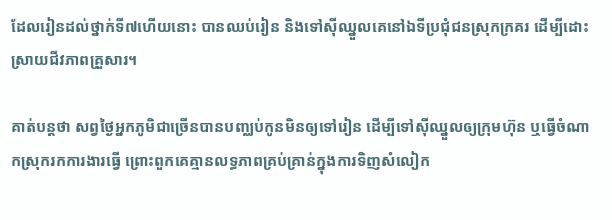ដែលរៀនដល់ថ្នាក់ទី៧ហើយនោះ បានឈប់រៀន និងទៅស៊ីឈ្នួលគេនៅឯទីប្រជុំជនស្រុកក្រគរ ដើម្បីដោះស្រាយជីវភាពគ្រួសារ។

គាត់បន្តថា សព្វថ្ងៃអ្នកភូមិជាច្រើនបានបញ្ឈប់កូនមិនឲ្យទៅរៀន ដើម្បីទៅស៊ីឈ្នួលឲ្យក្រុមហ៊ុន ឬធ្វើចំណាកស្រុករកការងារធ្វើ ព្រោះពួកគេគ្មានលទ្ធភាពគ្រប់គ្រាន់ក្នុងការទិញសំលៀក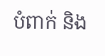បំពាក់ និង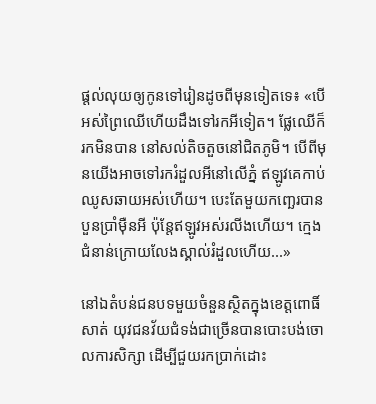ផ្ដល់លុយឲ្យកូនទៅរៀនដូចពីមុនទៀតទេ៖ «បើអស់ព្រៃឈើហើយដឹងទៅរកអីទៀត។ ផ្លែឈើក៏រកមិនបាន នៅសល់តិចតួចនៅជិតភូមិ។ បើពីមុនយើងអាចទៅរករំដួលអីនៅលើភ្នំ ឥឡូវគេកាប់ឈូសឆាយអស់ហើយ។ បេះតែមួយកញ្ឆេរបានបួនប្រាំម៉ឺនអី ប៉ុន្តែឥឡូវអស់រលីងហើយ។ ក្មេងជំនាន់ក្រោយលែងស្គាល់រំដួលហើយ...»

នៅឯតំបន់ជនបទមួយចំនួនស្ថិតក្នុងខេត្តពោធិ៍សាត់ យុវជនវ័យជំទង់ជាច្រើនបានបោះបង់ចោលការសិក្សា ដើម្បីជួយរកប្រាក់ដោះ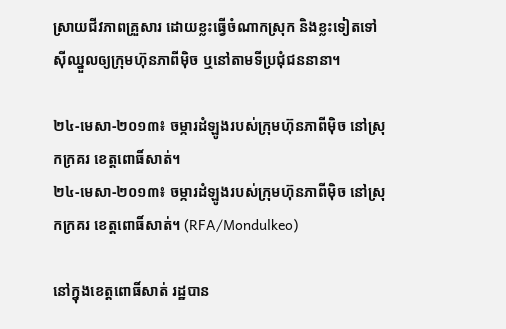ស្រាយជីវភាពគ្រួសារ ដោយខ្លះធ្វើចំណាកស្រុក និងខ្លះទៀតទៅស៊ីឈ្នួលឲ្យក្រុមហ៊ុនភាពីម៉ិច ឬនៅតាមទីប្រជុំជននានា។

២៤-មេសា-២០១៣៖ ចម្ការដំឡូងរបស់ក្រុមហ៊ុនភាពីម៉ិច នៅស្រុកក្រគរ ខេត្តពោធិ៍សាត់។
២៤-មេសា-២០១៣៖ ចម្ការដំឡូងរបស់ក្រុមហ៊ុនភាពីម៉ិច នៅស្រុកក្រគរ ខេត្តពោធិ៍សាត់។ (RFA/Mondulkeo)

នៅក្នុងខេត្តពោធិ៍សាត់ រដ្ឋបាន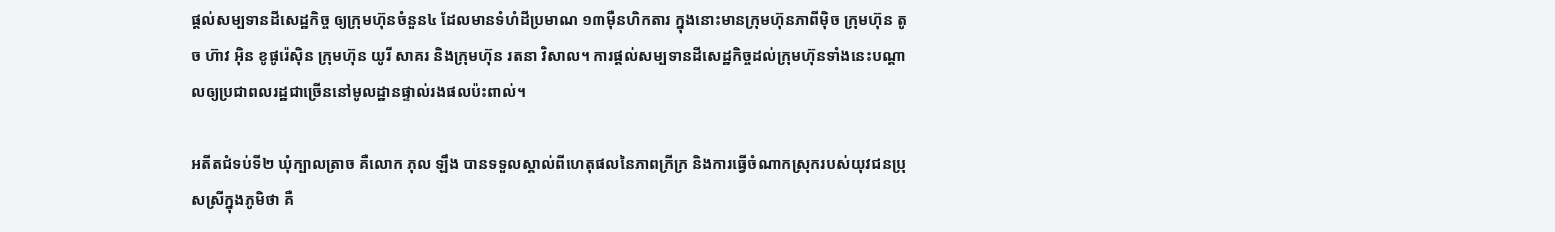ផ្ដល់សម្បទានដីសេដ្ឋកិច្ច ឲ្យក្រុមហ៊ុនចំនួន៤ ដែលមានទំហំដីប្រមាណ ១៣ម៉ឺនហិកតារ ក្នុងនោះមានក្រុមហ៊ុនភាពីម៉ិច ក្រុមហ៊ុន តូច ហ៊ាវ អ៊ិន ខូផូរ៉េស៊ិន ក្រុមហ៊ុន យូរី សាគរ និងក្រុមហ៊ុន រតនា វិសាល។ ការផ្ដល់សម្បទានដីសេដ្ឋកិច្ចដល់ក្រុមហ៊ុនទាំងនេះបណ្ដាលឲ្យប្រជាពលរដ្ឋជាច្រើននៅមូលដ្ឋានផ្ទាល់រងផលប៉ះពាល់។

អតីតជំទប់ទី២ ឃុំក្បាលត្រាច គឺលោក ភុល ឡឹង បានទទួលស្គាល់ពីហេតុផលនៃភាពក្រីក្រ និងការធ្វើចំណាកស្រុករបស់យុវជនប្រុសស្រីក្នុងភូមិថា គឺ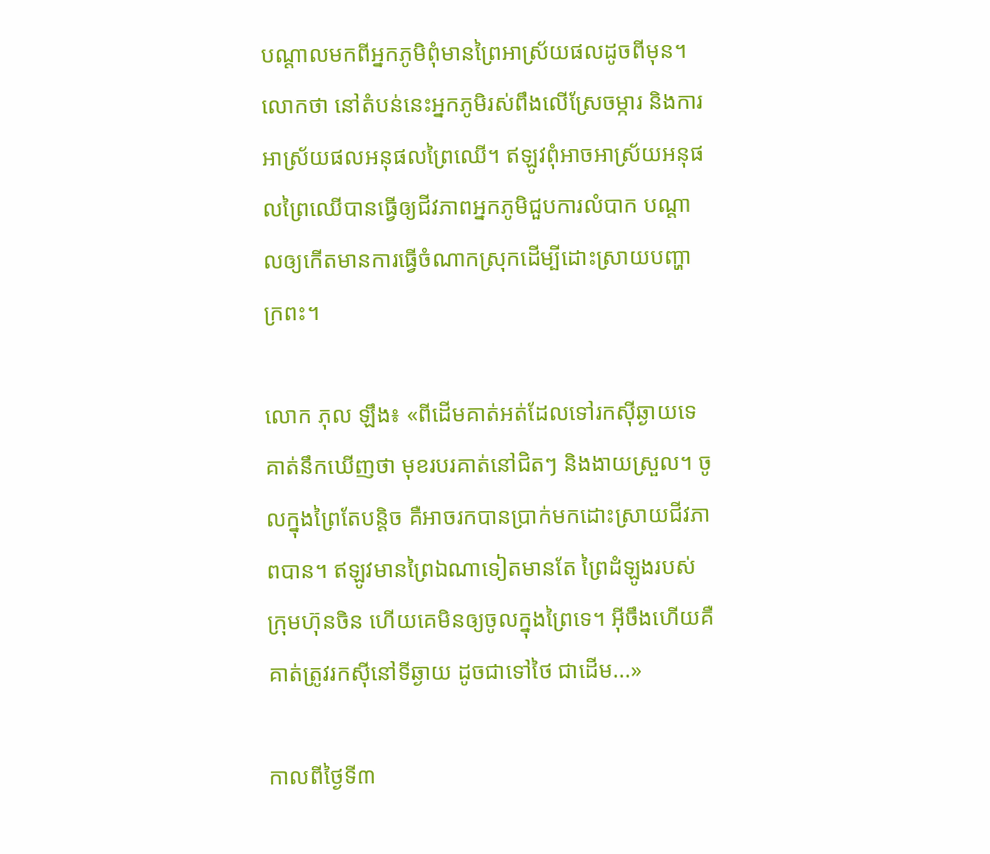បណ្ដាលមកពីអ្នកភូមិពុំមានព្រៃអាស្រ័យផលដូចពីមុន។ លោកថា នៅតំបន់នេះអ្នកភូមិរស់ពឹងលើស្រែចម្ការ និងការអាស្រ័យផលអនុផលព្រៃឈើ។ ឥឡូវពុំអាចអាស្រ័យអនុផលព្រៃឈើបានធ្វើឲ្យជីវភាពអ្នកភូមិជួបការលំបាក បណ្ដាលឲ្យកើតមានការធ្វើចំណាកស្រុកដើម្បីដោះស្រាយបញ្ហាក្រពះ។

លោក ភុល ឡឹង៖ «ពីដើមគាត់អត់ដែលទៅរកស៊ីឆ្ងាយទេ គាត់នឹកឃើញថា មុខរបរគាត់នៅជិតៗ និងងាយស្រួល។ ចូលក្នុងព្រៃតែបន្តិច គឺអាចរកបានប្រាក់មកដោះស្រាយជីវភាពបាន។ ឥឡូវមានព្រៃឯណាទៀតមានតែ ព្រៃដំឡូងរបស់ក្រុមហ៊ុនចិន ហើយគេមិនឲ្យចូលក្នុងព្រៃទេ។ អ៊ីចឹងហើយគឺគាត់ត្រូវរកស៊ីនៅទីឆ្ងាយ ដូចជាទៅថៃ ជាដើម...»

កាលពីថ្ងៃទី៣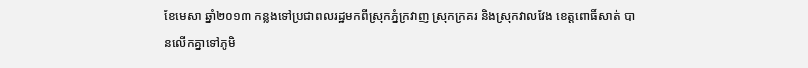ខែមេសា ឆ្នាំ២០១៣ កន្លងទៅប្រជាពលរដ្ឋមកពីស្រុកភ្នំក្រវាញ ស្រុកក្រគរ និងស្រុកវាលវែង ខេត្តពោធិ៍សាត់ បានលើកគ្នាទៅភូមិ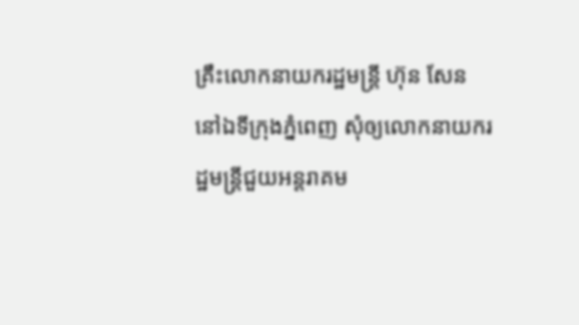គ្រឹះលោកនាយករដ្ឋមន្ត្រី ហ៊ុន សែន នៅឯទីក្រុងភ្នំពេញ សុំឲ្យលោកនាយករដ្ឋមន្ត្រីជួយអន្តរាគម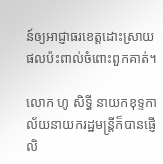ន៍ឲ្យអាជ្ញាធរខេត្តដោះស្រាយផលប៉ះពាល់ចំពោះពួកគាត់។

លោក ហូ សិទ្ធី នាយកខុទ្ទកាល័យនាយករដ្ឋមន្ត្រីក៏បានផ្ញើលិ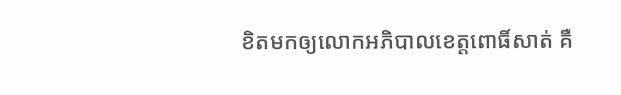ខិតមកឲ្យលោកអភិបាលខេត្តពោធិ៍សាត់ គឺ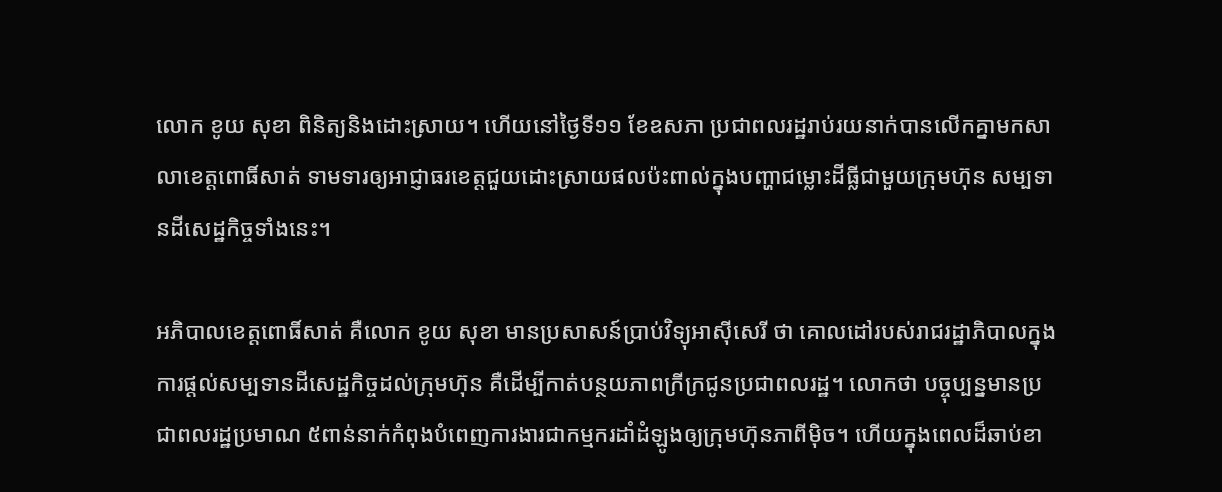លោក ខូយ សុខា ពិនិត្យនិងដោះស្រាយ។ ហើយនៅថ្ងៃទី១១ ខែឧសភា ប្រជាពលរដ្ឋរាប់រយនាក់បានលើកគ្នាមកសាលាខេត្តពោធិ៍សាត់ ទាមទារឲ្យអាជ្ញាធរខេត្តជួយដោះស្រាយផលប៉ះពាល់ក្នុងបញ្ហាជម្លោះដីធ្លីជាមួយក្រុមហ៊ុន សម្បទានដីសេដ្ឋកិច្ចទាំងនេះ។

អភិបាលខេត្តពោធិ៍សាត់ គឺលោក ខូយ សុខា មានប្រសាសន៍ប្រាប់វិទ្យុអាស៊ីសេរី ថា គោលដៅរបស់រាជរដ្ឋាភិបាលក្នុងការផ្ដល់សម្បទានដីសេដ្ឋកិច្ចដល់ក្រុមហ៊ុន គឺដើម្បីកាត់បន្ថយភាពក្រីក្រជូនប្រជាពលរដ្ឋ។ លោកថា បច្ចុប្បន្នមានប្រជាពលរដ្ឋប្រមាណ ៥ពាន់នាក់កំពុងបំពេញការងារជាកម្មករដាំដំឡូងឲ្យក្រុមហ៊ុនភាពីម៉ិច។ ហើយក្នុងពេលដ៏ឆាប់ខា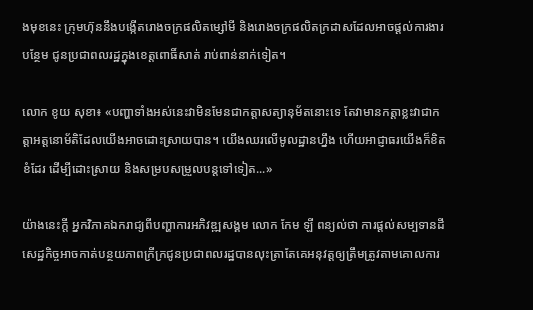ងមុខនេះ ក្រុមហ៊ុននឹងបង្កើតរោងចក្រផលិតម្សៅមី និងរោងចក្រផលិតក្រដាសដែលអាចផ្ដល់ការងារបន្ថែម ជូនប្រជាពលរដ្ឋក្នុងខេត្តពោធិ៍សាត់ រាប់ពាន់នាក់ទៀត។

លោក ខូយ សុខា៖ «បញ្ហាទាំងអស់នេះវាមិនមែនជាកត្តាសត្យានុម័តនោះទេ តែវាមានកត្តាខ្លះវាជាកត្តាអត្តនោម័តិដែលយើងអាចដោះស្រាយបាន។ យើងឈរលើមូលដ្ឋានហ្នឹង ហើយអាជ្ញាធរយើងក៏ខិតខំដែរ ដើម្បីដោះស្រាយ និងសម្របសម្រួលបន្តទៅទៀត...»

យ៉ាងនេះក្ដី អ្នកវិភាគឯករាជ្យពីបញ្ហាការអភិវឌ្ឍសង្គម លោក កែម ឡី ពន្យល់ថា ការផ្ដល់សម្បទានដីសេដ្ឋកិច្ចអាចកាត់បន្ថយភាពក្រីក្រជូនប្រជាពលរដ្ឋបានលុះត្រាតែគេអនុវត្តឲ្យត្រឹមត្រូវតាមគោលការ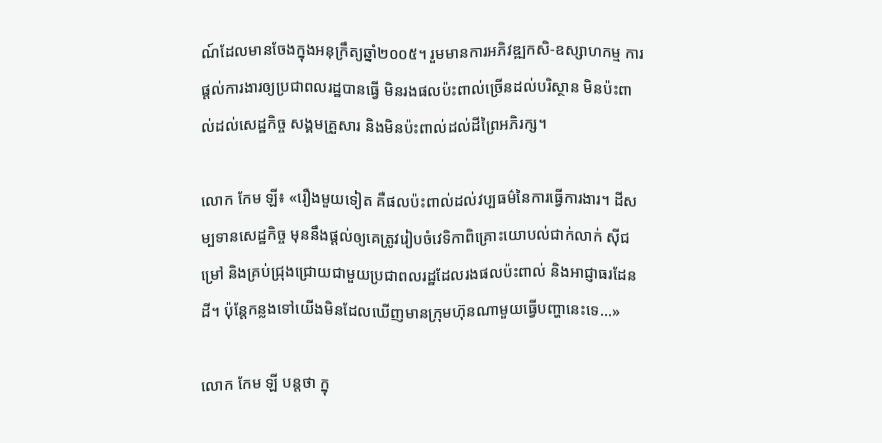ណ៍ដែលមានចែងក្នុងអនុក្រឹត្យឆ្នាំ២០០៥។ រួមមានការអភិវឌ្ឍកសិ-ឧស្សាហកម្ម ការផ្ដល់ការងារឲ្យប្រជាពលរដ្ឋបានធ្វើ មិនរងផលប៉ះពាល់ច្រើនដល់បរិស្ថាន មិនប៉ះពាល់ដល់សេដ្ឋកិច្ច សង្គមគ្រួសារ និងមិនប៉ះពាល់ដល់ដីព្រៃអភិរក្ស។

លោក កែម ឡី៖ «រឿងមួយទៀត គឺផលប៉ះពាល់ដល់វប្បធម៌នៃការធ្វើការងារ។ ដីសម្បទានសេដ្ឋកិច្ច មុននឹងផ្ដល់ឲ្យគេត្រូវរៀបចំវេទិកាពិគ្រោះយោបល់ជាក់លាក់ ស៊ីជម្រៅ និងគ្រប់ជ្រុងជ្រោយជាមួយប្រជាពលរដ្ឋដែលរងផលប៉ះពាល់ និងអាជ្ញាធរដែនដី។ ប៉ុន្តែកន្លងទៅយើងមិនដែលឃើញមានក្រុមហ៊ុនណាមួយធ្វើបញ្ហានេះទេ...»

លោក កែម ឡី បន្តថា ក្នុ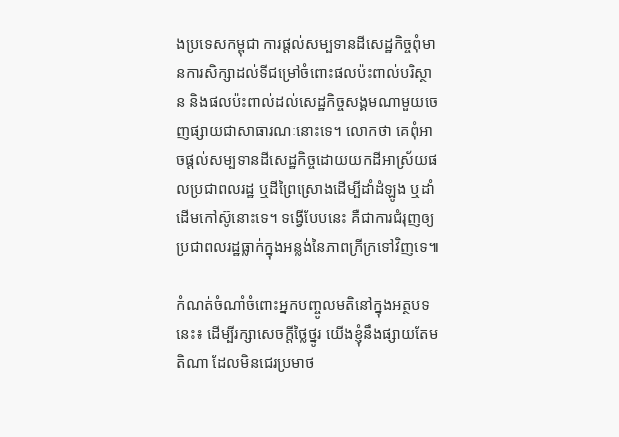ងប្រទេសកម្ពុជា ការផ្ដល់សម្បទានដីសេដ្ឋកិច្ចពុំមានការសិក្សាដល់ទីជម្រៅចំពោះផលប៉ះពាល់បរិស្ថាន និងផលប៉ះពាល់ដល់សេដ្ឋកិច្ចសង្គមណាមួយចេញផ្សាយជាសាធារណៈនោះទេ។ លោកថា គេពុំអាចផ្ដល់សម្បទានដីសេដ្ឋកិច្ចដោយយកដីអាស្រ័យផលប្រជាពលរដ្ឋ ឬដីព្រៃស្រោងដើម្បីដាំដំឡូង ឬដាំដើមកៅស៊ូនោះទេ។ ទង្វើបែបនេះ គឺជាការជំរុញឲ្យប្រជាពលរដ្ឋធ្លាក់ក្នុងអន្លង់នៃភាពក្រីក្រទៅវិញទេ៕

កំណត់ចំណាំចំពោះអ្នកបញ្ចូលមតិនៅក្នុងអត្ថបទនេះ៖ ដើម្បីរក្សាសេចក្ដីថ្លៃថ្នូរ យើងខ្ញុំនឹងផ្សាយតែមតិណា ដែលមិនជេរប្រមាថ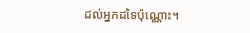ដល់អ្នកដទៃប៉ុណ្ណោះ។